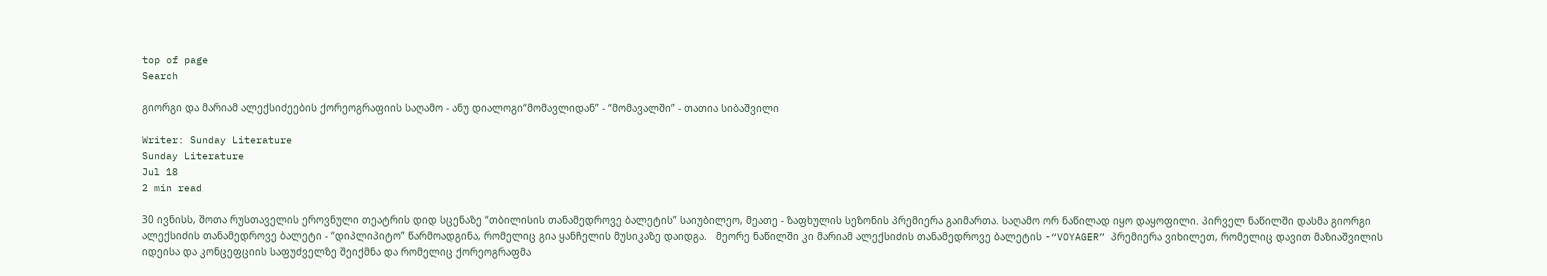top of page
Search

გიორგი და მარიამ ალექსიძეების ქორეოგრაფიის საღამო - ანუ დიალოგი“მომავლიდან” - “მომავალში” - თათია სიბაშვილი

Writer: Sunday Literature
Sunday Literature
Jul 18
2 min read

30 ივნისს, შოთა რუსთაველის ეროვნული თეატრის დიდ სცენაზე “თბილისის თანამედროვე ბალეტის” საიუბილეო, მეათე - ზაფხულის სეზონის პრემიერა გაიმართა. საღამო ორ ნაწილად იყო დაყოფილი. პირველ ნაწილში დასმა გიორგი ალექსიძის თანამედროვე ბალეტი - “დიპლიპიტო” წარმოადგინა, რომელიც გია ყანჩელის მუსიკაზე დაიდგა.   მეორე ნაწილში კი მარიამ ალექსიძის თანამედროვე ბალეტის -“VOYAGER” პრემიერა ვიხილეთ, რომელიც დავით მაზიაშვილის იდეისა და კონცეფციის საფუძველზე შეიქმნა და რომელიც ქორეოგრაფმა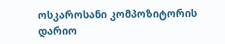ოსკაროსანი კომპოზიტორის დარიო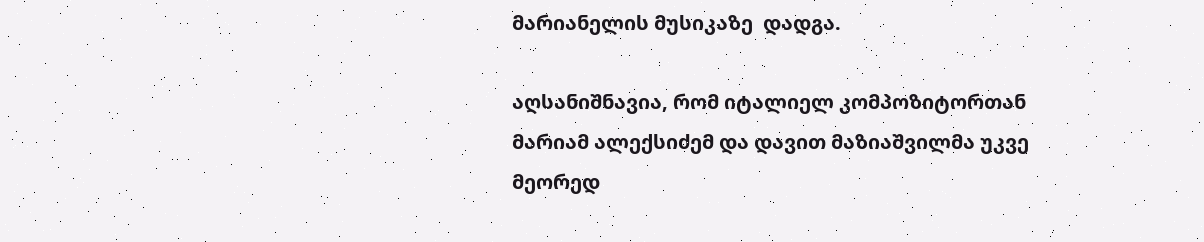მარიანელის მუსიკაზე  დადგა.

აღსანიშნავია, რომ იტალიელ კომპოზიტორთან მარიამ ალექსიძემ და დავით მაზიაშვილმა უკვე მეორედ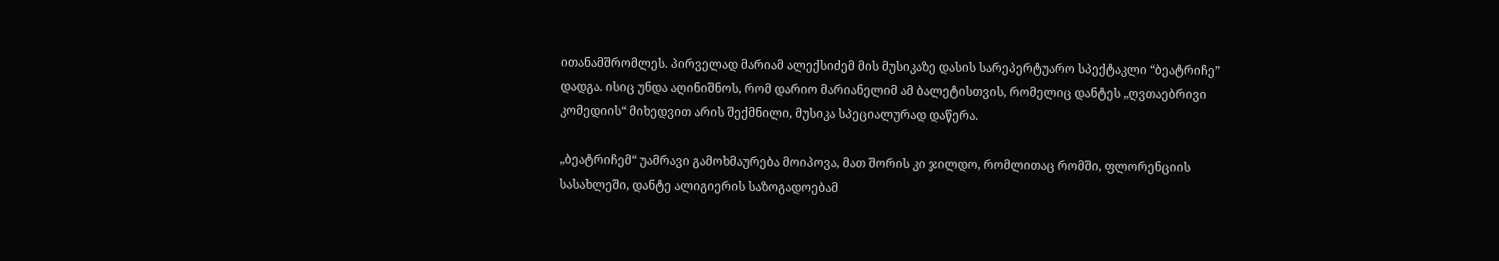ითანამშრომლეს. პირველად მარიამ ალექსიძემ მის მუსიკაზე დასის სარეპერტუარო სპექტაკლი “ბეატრიჩე” დადგა. ისიც უნდა აღინიშნოს, რომ დარიო მარიანელიმ ამ ბალეტისთვის, რომელიც დანტეს „ღვთაებრივი კომედიის“ მიხედვით არის შექმნილი, მუსიკა სპეციალურად დაწერა.

„ბეატრიჩემ“ უამრავი გამოხმაურება მოიპოვა, მათ შორის კი ჯილდო, რომლითაც რომში, ფლორენციის სასახლეში, დანტე ალიგიერის საზოგადოებამ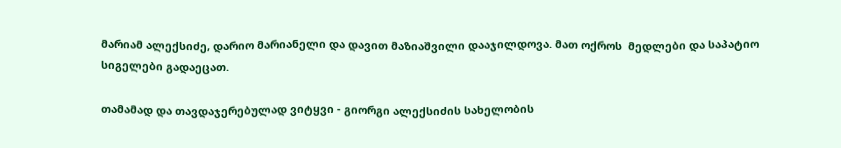მარიამ ალექსიძე, დარიო მარიანელი და დავით მაზიაშვილი დააჯილდოვა. მათ ოქროს  მედლები და საპატიო სიგელები გადაეცათ.

თამამად და თავდაჯერებულად ვიტყვი - გიორგი ალექსიძის სახელობის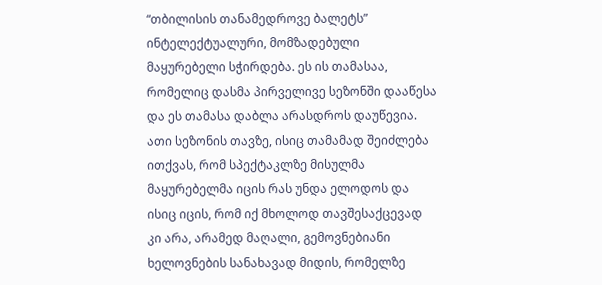“თბილისის თანამედროვე ბალეტს” ინტელექტუალური, მომზადებული მაყურებელი სჭირდება. ეს ის თამასაა, რომელიც დასმა პირველივე სეზონში დააწესა და ეს თამასა დაბლა არასდროს დაუწევია. ათი სეზონის თავზე, ისიც თამამად შეიძლება ითქვას, რომ სპექტაკლზე მისულმა მაყურებელმა იცის რას უნდა ელოდოს და ისიც იცის, რომ იქ მხოლოდ თავშესაქცევად კი არა, არამედ მაღალი, გემოვნებიანი ხელოვნების სანახავად მიდის, რომელზე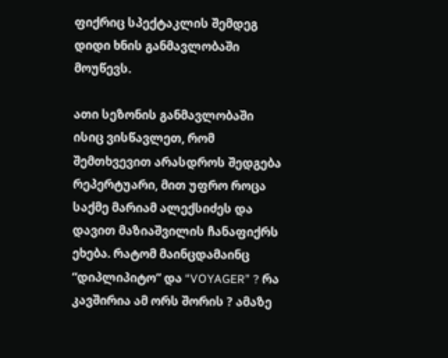ფიქრიც სპექტაკლის შემდეგ დიდი ხნის განმავლობაში მოუწევს.

ათი სეზონის განმავლობაში ისიც ვისწავლეთ, რომ შემთხვევით არასდროს შედგება რეპერტუარი, მით უფრო როცა საქმე მარიამ ალექსიძეს და დავით მაზიაშვილის ჩანაფიქრს ეხება. რატომ მაინცდამაინც “დიპლიპიტო” და “VOYAGER” ? რა კავშირია ამ ორს შორის ? ამაზე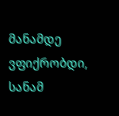მანამდე ვფიქრობდი, სანამ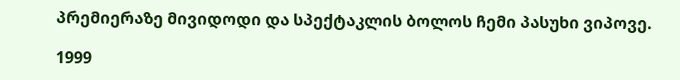პრემიერაზე მივიდოდი და სპექტაკლის ბოლოს ჩემი პასუხი ვიპოვე.

1999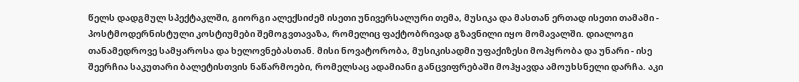წელს დადგმულ სპექტაკლში, გიორგი ალექსიძემ ისეთი უნივერსალური თემა, მუსიკა და მასთან ერთად ისეთი თამამი - პოსტმოდერნისტული კოსტიუმები შემოგვთავაზა, რომელიც ფაქტობრივად გზავნილი იყო მომავალში. დიალოგი თანამედროვე სამყაროსა და ხელოვნებასთან. მისი ნოვატორობა, მუსიკისადმი უფაქიზესი მოპყრობა და უნარი - ისე შეერჩია საკუთარი ბალეტისთვის ნაწარმოები, რომელსაც ადამიანი განცვიფრებაში მოჰყავდა ამოუხსნელი დარჩა. აკი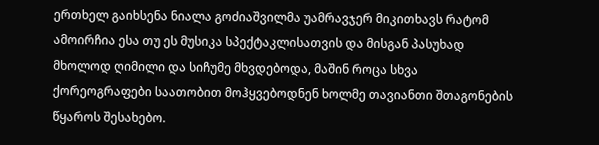ერთხელ გაიხსენა ნიალა გოძიაშვილმა უამრავჯერ მიკითხავს რატომ ამოირჩია ესა თუ ეს მუსიკა სპექტაკლისათვის და მისგან პასუხად მხოლოდ ღიმილი და სიჩუმე მხვდებოდა, მაშინ როცა სხვა ქორეოგრაფები საათობით მოჰყვებოდნენ ხოლმე თავიანთი შთაგონების წყაროს შესახებო.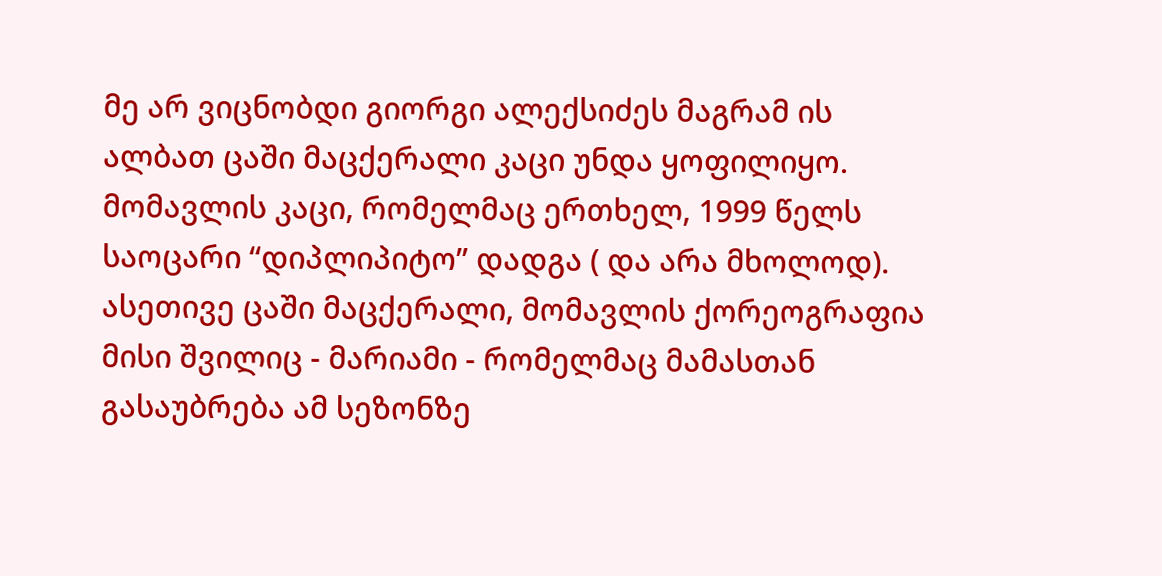მე არ ვიცნობდი გიორგი ალექსიძეს მაგრამ ის ალბათ ცაში მაცქერალი კაცი უნდა ყოფილიყო. მომავლის კაცი, რომელმაც ერთხელ, 1999 წელს საოცარი “დიპლიპიტო” დადგა ( და არა მხოლოდ). ასეთივე ცაში მაცქერალი, მომავლის ქორეოგრაფია მისი შვილიც - მარიამი - რომელმაც მამასთან გასაუბრება ამ სეზონზე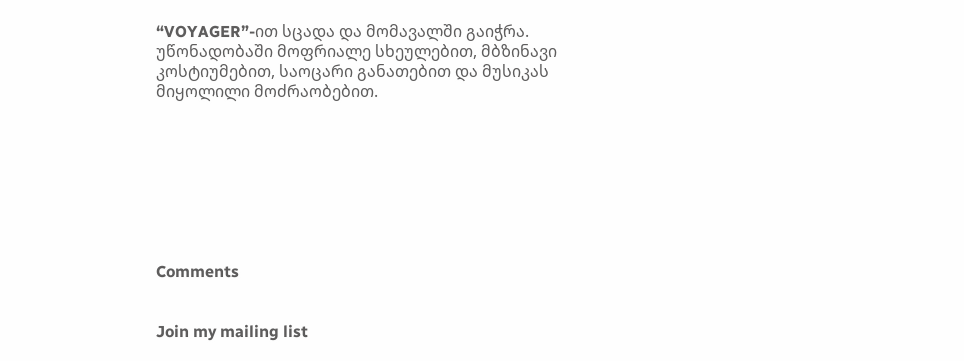“VOYAGER”-ით სცადა და მომავალში გაიჭრა. უწონადობაში მოფრიალე სხეულებით, მბზინავი კოსტიუმებით, საოცარი განათებით და მუსიკას მიყოლილი მოძრაობებით.








Comments


Join my mailing list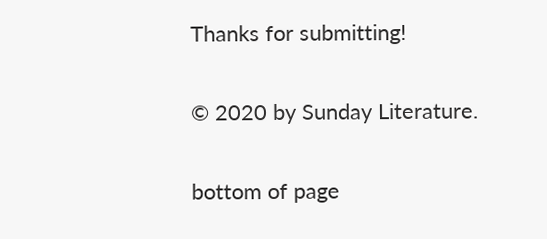Thanks for submitting!

© 2020 by Sunday Literature.

bottom of page